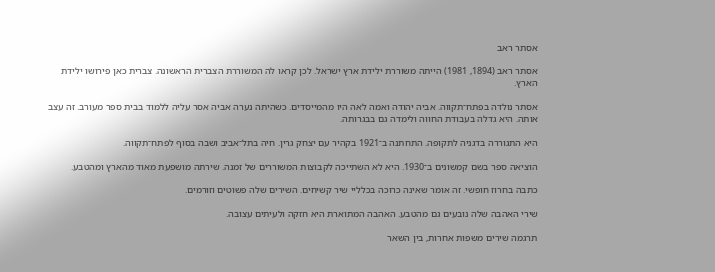אסתר ראב

אסתר ראב (1894, 1981) הייתה משוררת ילידת ארץ ישראל. לכן קראו לה המשוררת הצברית הראשונה. צברית כאן פירושו ילידת הארץ.

אסתר נולדה בפתח־תקווה. אביה יהודה ואמה לאה היו מהמייסדים. כשהיתה נערה אביה אסר עליה ללמוד בבית ספר מעורב. זה עצב אותה. היא גדלה בעבודת החווה ולימדה גם בבגרותה.

היא התגוררה בדגניה לתקופה. התחתנה ב־1921 בקהיר עם יצחק גרין. חיה בתל־אביב ושבה בסוף לפתח־תקווה.

הוציאה ספר בשם קמשונים ב־1930. היא לא השתייכה לקבוצות המשוררים של זמנה. שירתה מושפעת מאוד מהארץ ומהטבע.

כתבה בחרוז חופשי. זה אומר שאינה כרוכה בכלליי שיר קשיחים. השירים שלה פשוטים וזורמים.

שירי האהבה שלה נובעים גם מהטבע. האהבה המתוארת היא חזקה ולעיתים עצובה.

תרגמה שירים משפות אחרות, בין השאר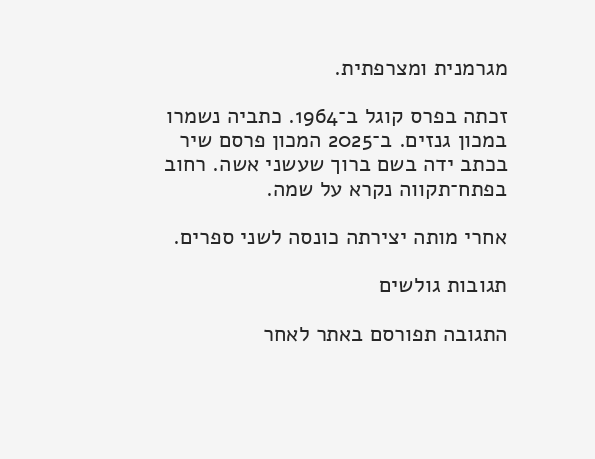מגרמנית ומצרפתית.

זכתה בפרס קוגל ב־1964. כתביה נשמרו במכון גנזים. ב־2025 המכון פרסם שיר בכתב ידה בשם ברוך שעשני אשה. רחוב בפתח־תקווה נקרא על שמה.

אחרי מותה יצירתה כונסה לשני ספרים.

תגובות גולשים

התגובה תפורסם באתר לאחר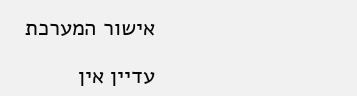אישור המערכת

עדיין אין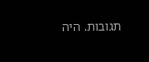תגובות. היה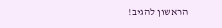הראשון להגיב!